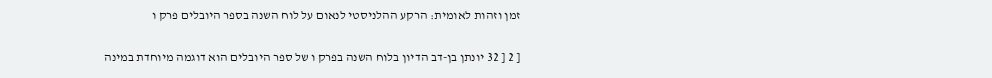זמן וזהות לאומית: הרקע ההלניסטי לנאום על לוח השנה בספר היובלים פרק ו

[ 2 [ 32 יונתן בן-דב הדיון בלוח השנה בפרק ו של ספר היובלים הוא דוגמה מיוחדת במינה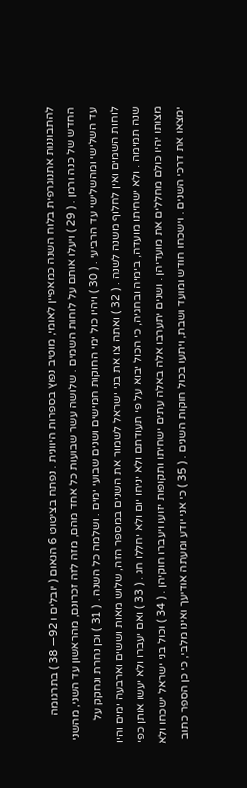להתבוננות אתנוגרפית בלוח השנה כמאפיין לאומי, מוטיב נפוץ בספרות היוונית . נפתח בציטוט 6 הנאום ( יובלים ו 92— 38 ) בתרגומה החדש של כנה ורמן . ( 29 ) ויעלו אותם על לוחות השמים . שלושה עשר שבועות כל אחד מהם, מזה לזה זכרונם, מהראשון עד השני, מהשני עד השלישי ומהשלישי עד הרביעי . ( 30 ) ויהיו כול ימי החוקות חמישים ושנים שבועי ימים . ושלמה כל השנה . ( 31 ) וכן נחרת ונחקק על לוחות השמים ואין לחלוף משנה לשנה . ( 32 ) ואתה צו את בני ישראל לשמור את השנים במספר הזה, שלוש מאות וששים וארבעה ימים והיו שנה תמימה . ולא ישחיתו מועדה, בימיה ובחגיה, כי הכול יבוא על פי תעודתם ולא יניחו יום ולא יחללו חג . ( 33 ) ואם יעברו ולא יעשו אותן כפי מצותו יהיו כולם מחללים את מועדיהן . ושנים יתערבו אלה באלה עתים ישחיתו ותקופות יזועו ויעברו חוקיהן . ( 34 ) וכול בני ישראל ישכחו ולא ימצאו את דרכי השנים . וישכחו חודש ומועד ושבת, ויתעו בכול חוקות השנים . ( 35 ) כי אני יודע ומעתה אודיעך ואינו מלבי, כי כן הספר כתוב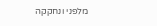מלפני ונחקקה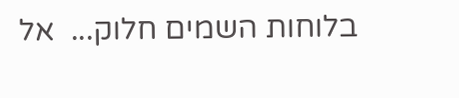בלוחות השמים חלוק...  אל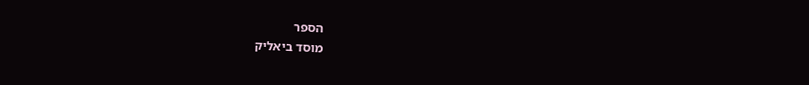הספר
מוסד ביאליק